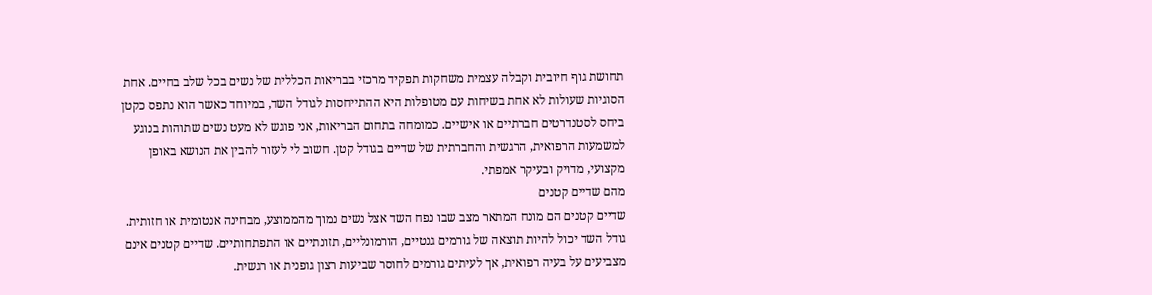תחושת גוף חיובית וקבלה עצמית משחקות תפקיד מרכזי בבריאות הכללית של נשים בכל שלב בחיים. אחת הסוגיות שעולות לא אחת בשיחות עם מטופלות היא ההתייחסות לגודל השד, במיוחד כאשר הוא נתפס כקטן ביחס לסטנדרטים חברתיים או אישיים. כמומחה בתחום הבריאות, אני פוגש לא מעט נשים שתוהות בנוגע למשמעות הרפואית, הרגשית והחברתית של שדיים בגודל קטן. חשוב לי לעזור להבין את הנושא באופן מקצועי, מדויק ובעיקר אמפתי.
מהם שדיים קטנים
שדיים קטנים הם מונח המתאר מצב שבו נפח השד אצל נשים נמוך מהממוצע, מבחינה אנטומית או חזותית. גודל השד יכול להיות תוצאה של גורמים גנטיים, הורמונליים, תזונתיים או התפתחותיים. שדיים קטנים אינם מצביעים על בעיה רפואית, אך לעיתים גורמים לחוסר שביעות רצון גופנית או רגשית.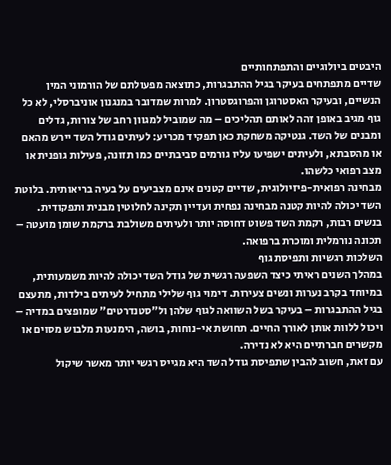היבטים ביולוגיים והתפתחותיים
שדיים מתפתחים בעיקר בגיל ההתבגרות, כתוצאה מפעולתם של הורמוני המין הנשיים, ובעיקר האסטרוגן והפרוגסטרון. למרות שמדובר במנגנון אוניברסלי, לא כל גוף מגיב באופן זהה לאותם תהליכים – מה שמוביל למגוון רחב של צורות, גדלים ומבנים של השד. גנטיקה משחקת כאן תפקיד מכריע: לעיתים גודל השד יירש מהאם או מהסבתא, ולעיתים ישפיעו עליו גורמים סביבתיים כמו תזונה, פעילות גופנית או מצב רפואי כלשהו.
מבחינה רפואית-פיזיולוגית, שדיים קטנים אינם מצביעים על בעיה בריאותית. בלוטת השד יכולה להיות קטנה מבחינה נפחית ועדיין תקינה לחלוטין מבנית ותפקודית. בנשים רבות, רקמת השד פשוט דחוסה יותר ולעיתים משולבת ברקמת שומן מועטה – תכונה נורמלית ומוכרת ברפואה.
השלכות רגשיות ותפיסת גוף
במהלך השנים ראיתי כיצד השפעה רגשית של גודל השד יכולה להיות משמעותית, במיוחד בקרב נערות ונשים צעירות. דימוי גוף שלילי מתחיל לעיתים בילדות, מתעצם בגיל ההתבגרות – בעיקר בשל השוואה לגוף שלהן ול"סטנדרטים" שמופצים במדיה – ויכול ללוות אותן לאורך החיים. תחושת אי-נוחות, בושה, הימנעות מלבוש מסוים או מקשרים חברתיים היא לא נדירה.
עם זאת, חשוב להבין שתפיסת גודל השד היא מגייס רגשי יותר מאשר שיקול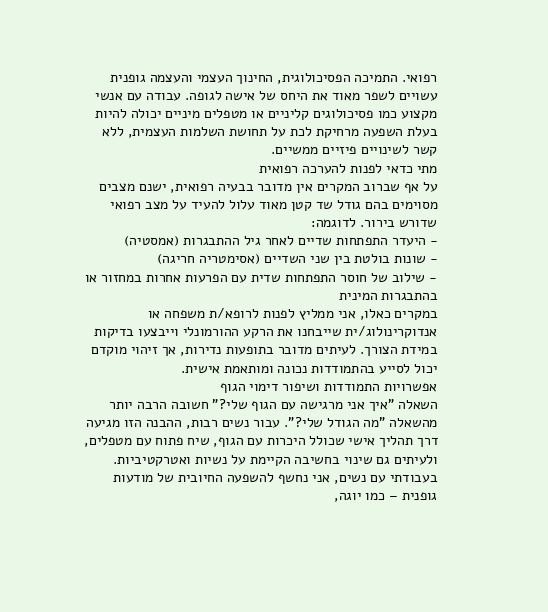רפואי. התמיכה הפסיכולוגית, החינוך העצמי והעצמה גופנית עשויים לשפר מאוד את היחס של אישה לגופה. עבודה עם אנשי מקצוע כמו פסיכולוגים קליניים או מטפלים מיניים יכולה להיות בעלת השפעה מרחיקת לכת על תחושת השלמות העצמית, ללא קשר לשינויים פיזיים ממשיים.
מתי כדאי לפנות להערכה רפואית
על אף שברוב המקרים אין מדובר בבעיה רפואית, ישנם מצבים מסוימים בהם גודל שד קטן מאוד עלול להעיד על מצב רפואי שדורש בירור. לדוגמה:
- היעדר התפתחות שדיים לאחר גיל ההתבגרות (אמסטיה)
- שונות בולטת בין שני השדיים (אסימטריה חריגה)
- שילוב של חוסר התפתחות שדית עם הפרעות אחרות במחזור או בהתבגרות המינית
במקרים כאלו, אני ממליץ לפנות לרופא/ת משפחה או אנדוקרינולוג/ית שייבחנו את הרקע ההורמונלי וייבצעו בדיקות במידת הצורך. לעיתים מדובר בתופעות נדירות, אך זיהוי מוקדם יכול לסייע בהתמודדות נכונה ומותאמת אישית.
אפשרויות התמודדות ושיפור דימוי הגוף
השאלה "איך אני מרגישה עם הגוף שלי?" חשובה הרבה יותר מהשאלה "מה הגודל שלי?". עבור נשים רבות, ההבנה הזו מגיעה דרך תהליך אישי שכולל היכרות עם הגוף, שיח פתוח עם מטפלים, ולעיתים גם שינוי בחשיבה הקיימת על נשיות ואטרקטיביות.
בעבודתי עם נשים, אני נחשף להשפעה החיובית של מודעות גופנית – כמו יוגה,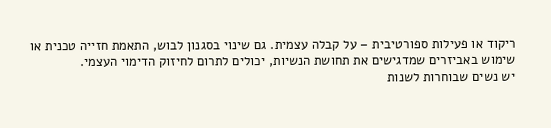ריקוד או פעילות ספורטיבית – על קבלה עצמית. גם שינוי בסגנון לבוש, התאמת חזייה טכנית או שימוש באביזרים שמדגישים את תחושת הנשיות, יכולים לתרום לחיזוק הדימוי העצמי.
יש נשים שבוחרות לשנות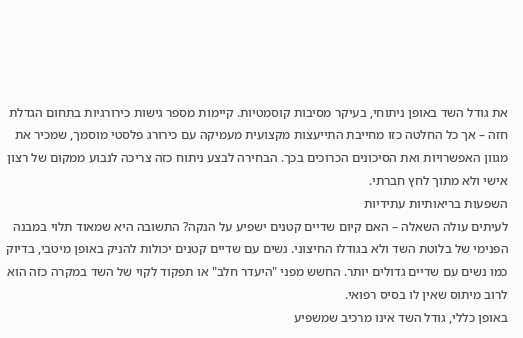את גודל השד באופן ניתוחי, בעיקר מסיבות קוסמטיות. קיימות מספר גישות כירורגיות בתחום הגדלת חזה – אך כל החלטה כזו מחייבת התייעצות מקצועית מעמיקה עם כירורג פלסטי מוסמך, שמכיר את מגוון האפשרויות ואת הסיכונים הכרוכים בכך. הבחירה לבצע ניתוח כזה צריכה לנבוע ממקום של רצון אישי ולא מתוך לחץ חברתי.
השפעות בריאותיות עתידיות
לעיתים עולה השאלה – האם קיום שדיים קטנים ישפיע על הנקה? התשובה היא שמאוד תלוי במבנה הפנימי של בלוטת השד ולא בגודלו החיצוני. נשים עם שדיים קטנים יכולות להניק באופן מיטבי, בדיוק כמו נשים עם שדיים גדולים יותר. החשש מפני "היעדר חלב" או תפקוד לקוי של השד במקרה כזה הוא לרוב מיתוס שאין לו בסיס רפואי.
באופן כללי, גודל השד אינו מרכיב שמשפיע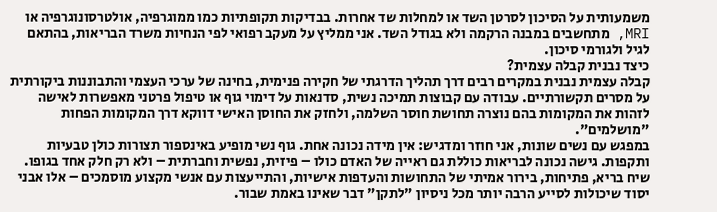משמעותית על הסיכון לסרטן השד או למחלות שד אחרות. בבדיקות תקופתיות כמו ממוגרפיה, אולטרסונוגרפיה או MRI, מתחשבים במבנה הרקמה ולא בגודל השד. אני ממליץ על מעקב רפואי לפי הנחיות משרד הבריאות, בהתאם לגיל ולגורמי סיכון.
כיצד נבנית קבלה עצמית?
קבלה עצמית נבנית במקרים רבים דרך תהליך הדרגתי של חקירה פנימית, בחינה של ערכי העצמי והתבוננות ביקורתית על מסרים תקשורתיים. עבודה עם קבוצות תמיכה נשית, סדנאות על דימוי גוף או טיפול פרטני מאפשרות לאישה לזהות את המקומות בהם נוצרה תחושת חוסר השלמה, ולחזק את החוסן האישי דווקא דרך המקומות הפחות "מושלמים".
במפגש עם נשים שונות, אני חוזר ומדגיש: אין מידה נכונה אחת. גוף נשי מופיע באינספור תצורות כולן טבעיות ותקפות. גישה נכונה לבריאות כוללת גם ראייה של האדם כולו – פיזית, נפשית וחברתית – ולא רק חלק אחד בגופו.
שיח בריא, פתיחות, בירור אמיתי של התחושות והעדפות אישיות, והתייעצות עם אנשי מקצוע מוסמכים – אלו אבני יסוד שיכולות לסייע הרבה יותר מכל ניסיון "לתקן" דבר שאינו באמת שבור.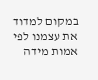במקום למדוד את עצמנו לפי אמות מידה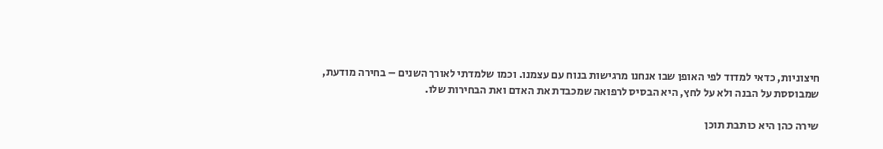חיצוניות, כדאי למדוד לפי האופן שבו אנחנו מרגישות בנוח עם עצמנו. וכמו שלמדתי לאורך השנים – בחירה מודעת, שמבוססת על הבנה ולא על לחץ, היא הבסיס לרפואה שמכבדת את האדם ואת הבחירות שלו.

שירה כהן היא כותבת תוכן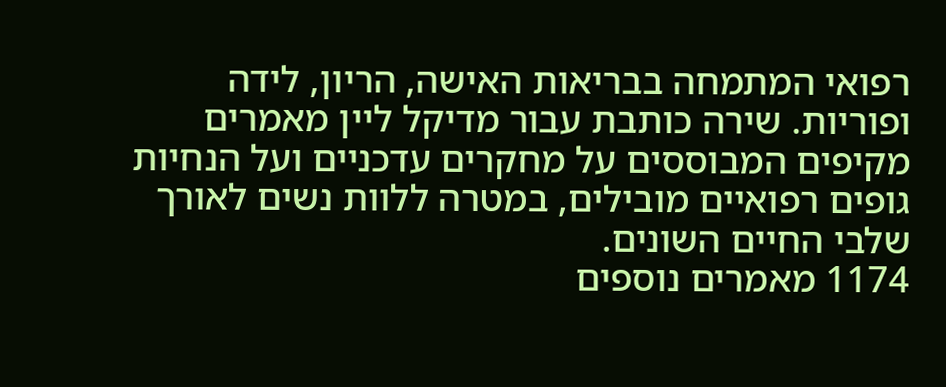רפואי המתמחה בבריאות האישה, הריון, לידה ופוריות. שירה כותבת עבור מדיקל ליין מאמרים מקיפים המבוססים על מחקרים עדכניים ועל הנחיות גופים רפואיים מובילים, במטרה ללוות נשים לאורך שלבי החיים השונים.
1174 מאמרים נוספים